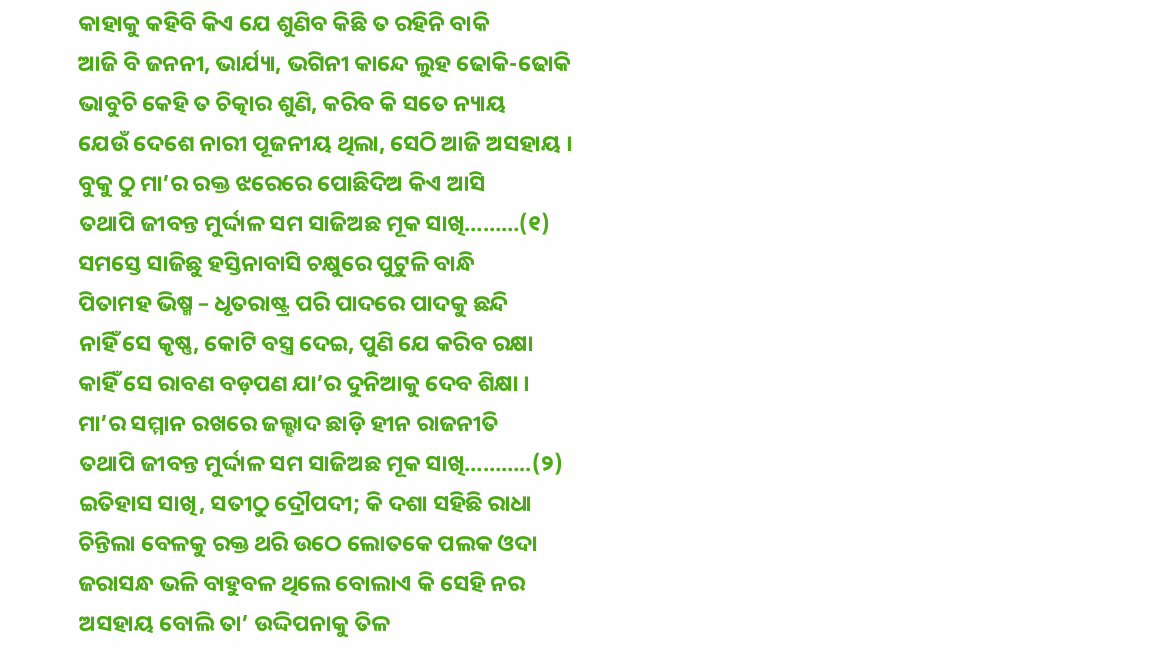କାହାକୁ କହିବି କିଏ ଯେ ଶୁଣିବ କିଛି ତ ରହିନି ବାକି
ଆଜି ବି ଜନନୀ, ଭାର୍ଯ୍ୟା, ଭଗିନୀ କାନ୍ଦେ ଲୁହ ଢୋକି-ଢୋକି
ଭାବୁଚି କେହି ତ ଚିତ୍କାର ଶୁଣି, କରିବ କି ସତେ ନ୍ୟାୟ
ଯେଉଁ ଦେଶେ ନାରୀ ପୂଜନୀୟ ଥିଲା, ସେଠି ଆଜି ଅସହାୟ ।
ବୁକୁ ଠୁ ମା’ର ରକ୍ତ ଝରେରେ ପୋଛିଦିଅ କିଏ ଆସି
ତଥାପି ଜୀବନ୍ତ ମୁର୍ଦ୍ଦାଳ ସମ ସାଜିଅଛ ମୂକ ସାଖି………(୧)
ସମସ୍ତେ ସାଜିଛୁ ହସ୍ତିନାବାସି ଚକ୍ଷୁରେ ପୁଟୁଳି ବାନ୍ଧି
ପିତାମହ ଭିଷ୍ମ – ଧୃତରାଷ୍ଟ୍ର ପରି ପାଦରେ ପାଦକୁ ଛନ୍ଦି
ନାହିଁ ସେ କୃଷ୍ଣ, କୋଟି ବସ୍ତ୍ର ଦେଇ, ପୁଣି ଯେ କରିବ ରକ୍ଷା
କାହିଁ ସେ ରାବଣ ବଡ଼ପଣ ଯା’ର ଦୁନିଆକୁ ଦେବ ଶିକ୍ଷା ।
ମା’ର ସମ୍ମାନ ରଖରେ ଜଲ୍ହାଦ ଛାଡ଼ି ହୀନ ରାଜନୀତି
ତଥାପି ଜୀବନ୍ତ ମୁର୍ଦ୍ଦାଳ ସମ ସାଜିଅଛ ମୂକ ସାଖି………..(୨)
ଇତିହାସ ସାଖି, ସତୀଠୁ ଦ୍ରୌପଦୀ; କି ଦଶା ସହିଛି ରାଧା
ଚିନ୍ତିଲା ବେଳକୁ ରକ୍ତ ଥରି ଉଠେ ଲୋତକେ ପଲକ ଓଦା
ଜରାସନ୍ଧ ଭଳି ବାହୁବଳ ଥିଲେ ବୋଲାଏ କି ସେହି ନର
ଅସହାୟ ବୋଲି ତା’ ଉଦ୍ଦିପନାକୁ ତିଳ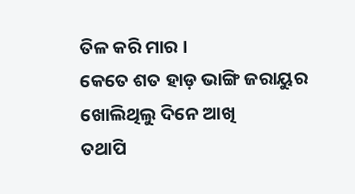ତିଳ କରି ମାର ।
କେତେ ଶତ ହାଡ଼ ଭାଙ୍ଗି ଜରାୟୁର ଖୋଲିଥିଲୁ ଦିନେ ଆଖି
ତଥାପି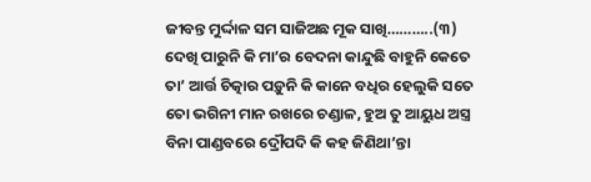ଜୀବନ୍ତ ମୁର୍ଦ୍ଦାଳ ସମ ସାଜିଅଛ ମୂକ ସାଖି………..(୩)
ଦେଖି ପାରୁନି କି ମା’ର ବେଦନା କାନ୍ଦୁଛି ବାହୁନି କେତେ
ତା’ ଆର୍ତ୍ତ ଚିତ୍କାର ପଡ଼ୁନି କି କାନେ ବଧିର ହେଲୁକି ସତେ
ତୋ ଭଗିନୀ ମାନ ରଖରେ ଚଣ୍ଡାଳ, ହୁଅ ତୁ ଆୟୁଧ ଅସ୍ତ୍ର
ବିନା ପାଣ୍ଡବରେ ଦ୍ରୌପଦି କି କହ ଜିଣିଥା’ନ୍ତା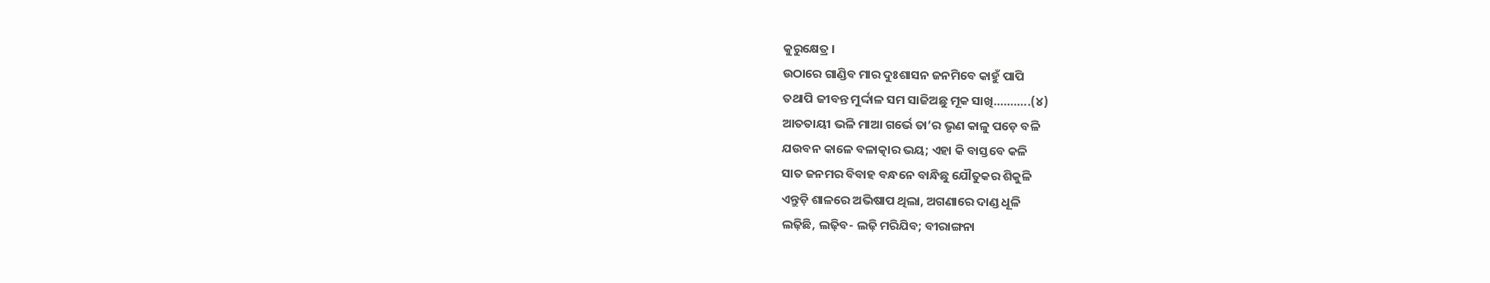କୁରୁକ୍ଷେତ୍ର ।
ଉଠାରେ ଗାଣ୍ଡିବ ମାର ଦୁଃଶାସନ ଜନମିବେ କାହୁଁ ପାପି
ତଥାପି ଜୀବନ୍ତ ମୁର୍ଦ୍ଦାଳ ସମ ସାଜିଅଛୁ ମୂକ ସାଖି………..(୪)
ଆତତାୟୀ ଭଳି ମାଆ ଗର୍ଭେ ତା’ର ଭୃଣ କାଳୁ ପଡ଼େ ବଳି
ଯଉବନ କାଳେ ବଳାତ୍କାର ଭୟ; ଏହା କି ବାସ୍ତବେ କଳି
ସାତ ଜନମର ବିବାହ ବନ୍ଧନେ ବାନ୍ଧିଛୁ ଯୌତୁକର ଶିକୁଳି
ଏନ୍ତୁଡ଼ି ଶାଳରେ ଅଭିଷାପ ଥିଲା, ଅଗଣାରେ ଦାଣ୍ଡ ଧୂଳି
ଲଢ଼ିଛି, ଲଢ଼ିବ- ଲଢ଼ି ମରିଯିବ; ବୀରାଙ୍ଗନା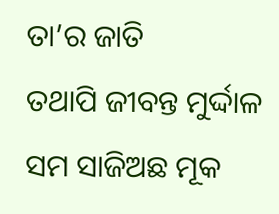ତା’ର ଜାତି
ତଥାପି ଜୀବନ୍ତ ମୁର୍ଦ୍ଦାଳ ସମ ସାଜିଅଛ ମୂକ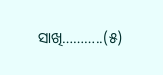ସାଖି………..(୫)